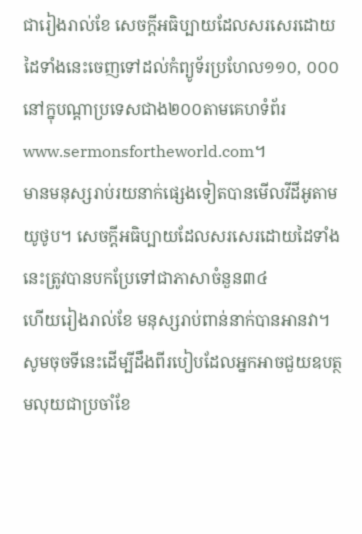ជារៀងរាល់ខែ សេចក្ដីអធិប្បាយដែលសរសេរដោយដៃទាំងនេះចេញទៅដល់កំព្យូទ័រប្រហែល១១០, ០០០
នៅក្នុបណ្ដាប្រទេសជាង២០០តាមគេហទំព័រwww.sermonsfortheworld.com។
មានមនុស្សរាប់រយនាក់ផ្សេងទៀតបានមើលវីដីអូតាមយូថូប។ សេចក្ដីអធិប្បាយដែលសរសេរដោយដៃទាំងនេះត្រូវបានបកប្រែទៅជាភាសាចំនួន៣៤
ហើយរៀងរាល់ខែ មនុស្សរាប់ពាន់នាក់បានអានវា។
សូមចុចទីនេះដើម្បីដឹងពីរបៀបដែលអ្នកអាចជួយឧបត្ថមលុយជាប្រចាំខែ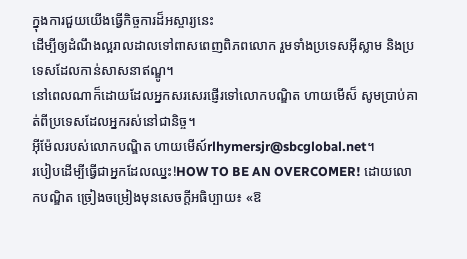ក្នុងការជួយយើងធ្វើកិច្ចការដ៏អស្ចារ្យនេះ
ដើម្បីឲ្យដំណឹងល្អរាលដាលទៅពាសពេញពិភពលោក រួមទាំងប្រទេសអ៊ីស្លាម និងប្រទេសដែលកាន់សាសនាឥណ្ឌូ។
នៅពេលណាក៏ដោយដែលអ្នកសរសេរផ្ញើរទៅលោកបណ្ឌិត ហាយមើស៏ សូមប្រាប់គាត់ពីប្រទេសដែលអ្នករស់នៅជានិច្ច។
អ៊ីម៉ែលរបស់លោកបណ្ឌិត ហាយមើស៍rlhymersjr@sbcglobal.net។
របៀបដើម្បីធ្វើជាអ្នកដែលឈ្នះ!HOW TO BE AN OVERCOMER! ដោយលោកបណ្ឌិត ច្រៀងចម្រៀងមុនសេចក្ដីអធិប្បាយ៖ «ឱ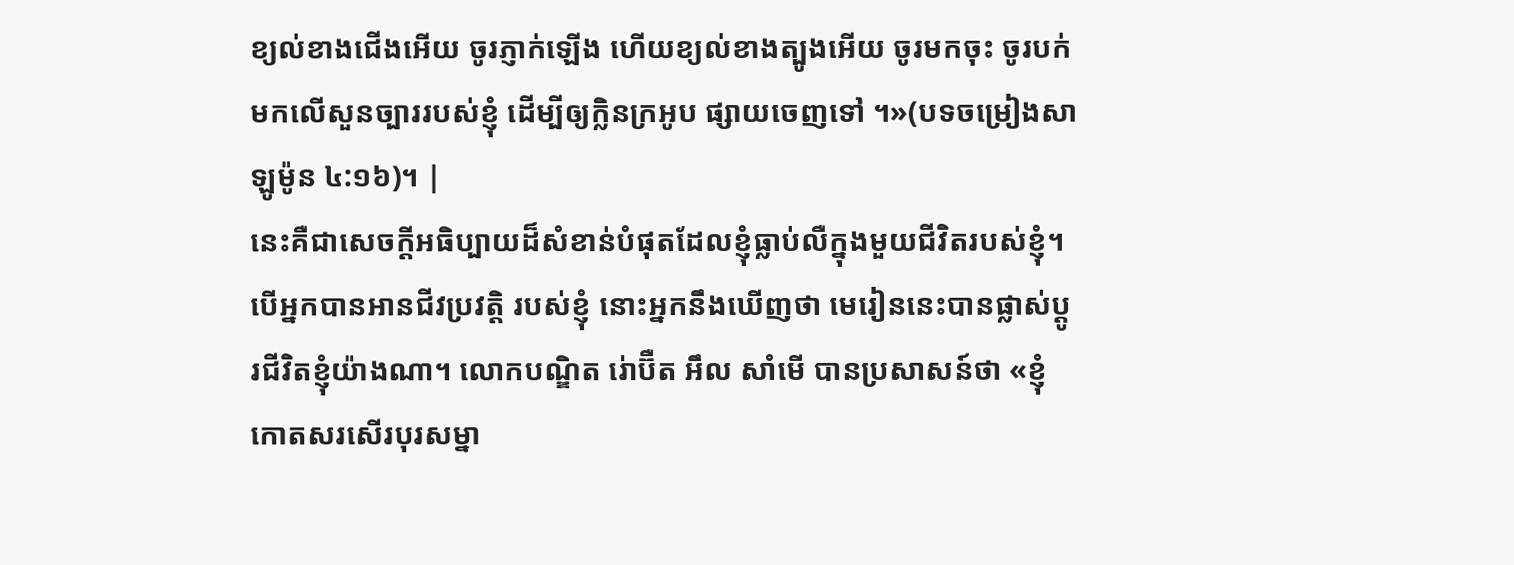ខ្យល់ខាងជើងអើយ ចូរភ្ញាក់ឡើង ហើយខ្យល់ខាងត្បូងអើយ ចូរមកចុះ ចូរបក់មកលើសួនច្បាររបស់ខ្ញុំ ដើម្បីឲ្យក្លិនក្រអូប ផ្សាយចេញទៅ ។»(បទចម្រៀងសាឡូម៉ូន ៤:១៦)។ |
នេះគឺជាសេចក្ដីអធិប្បាយដ៏សំខាន់បំផុតដែលខ្ញុំធ្លាប់លឺក្នុងមួយជីវិតរបស់ខ្ញុំ។ បើអ្នកបានអានជីវប្រវត្ដិ របស់ខ្ញុំ នោះអ្នកនឹងឃើញថា មេរៀននេះបានផ្លាស់ប្ដូរជីវិតខ្ញុំយ៉ាងណា។ លោកបណ្ឌិត រ់ោប៊ឺត អឹល សាំមើ បានប្រសាសន៍ថា «ខ្ញុំកោតសរសើរបុរសម្នា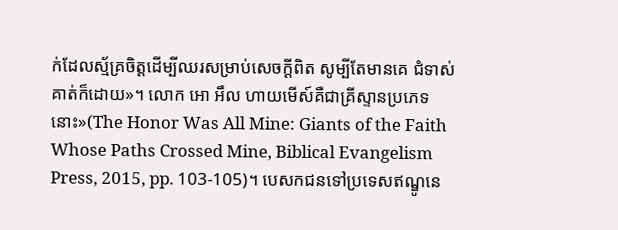ក់ដែលស្ម័គ្រចិត្ដដើម្បីឈរសម្រាប់សេចក្ដីពិត សូម្បីតែមានគេ ជំទាស់គាត់ក៏ដោយ»។ លោក អោ អឹល ហាយមើស៍គឺជាគ្រីស្ទានប្រភេទនោះ»(The Honor Was All Mine: Giants of the Faith Whose Paths Crossed Mine, Biblical Evangelism Press, 2015, pp. 103-105)។ បេសកជនទៅប្រទេសឥណ្ឌូនេ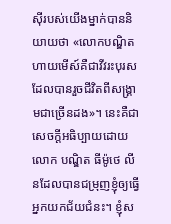ស៊ីរបស់យើងម្នាក់បាននិយាយថា «លោកបណ្ឌិត ហាយមើស៍គឺជាវីវរះបុរសដែលបានរួចជីវិតពីសង្រ្គាមជាច្រើនដង»។ នេះគឺជាសេចក្ដីអធិប្បាយដោយលោក បណ្ឌិត ធីម៉ូថេ លីនដែលបានជម្រុញខ្ញុំឲ្យធ្វើអ្នកយកជ័យជំនះ។ ខ្ញុំស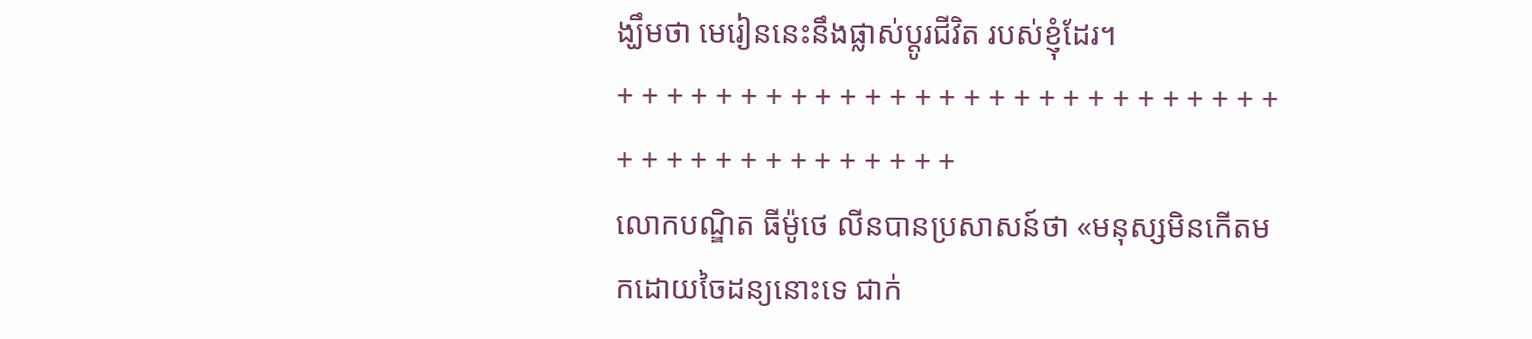ង្ឃឹមថា មេរៀននេះនឹងផ្លាស់ប្ដូរជីវិត របស់ខ្ញុំដែរ។
+ + + + + + + + + + + + + + + + + + + + + + + + + + + + + + + + + + + + + + + + +
លោកបណ្ឌិត ធីម៉ូថេ លីនបានប្រសាសន៍ថា «មនុស្សមិនកើតមកដោយចៃដន្យនោះទេ ជាក់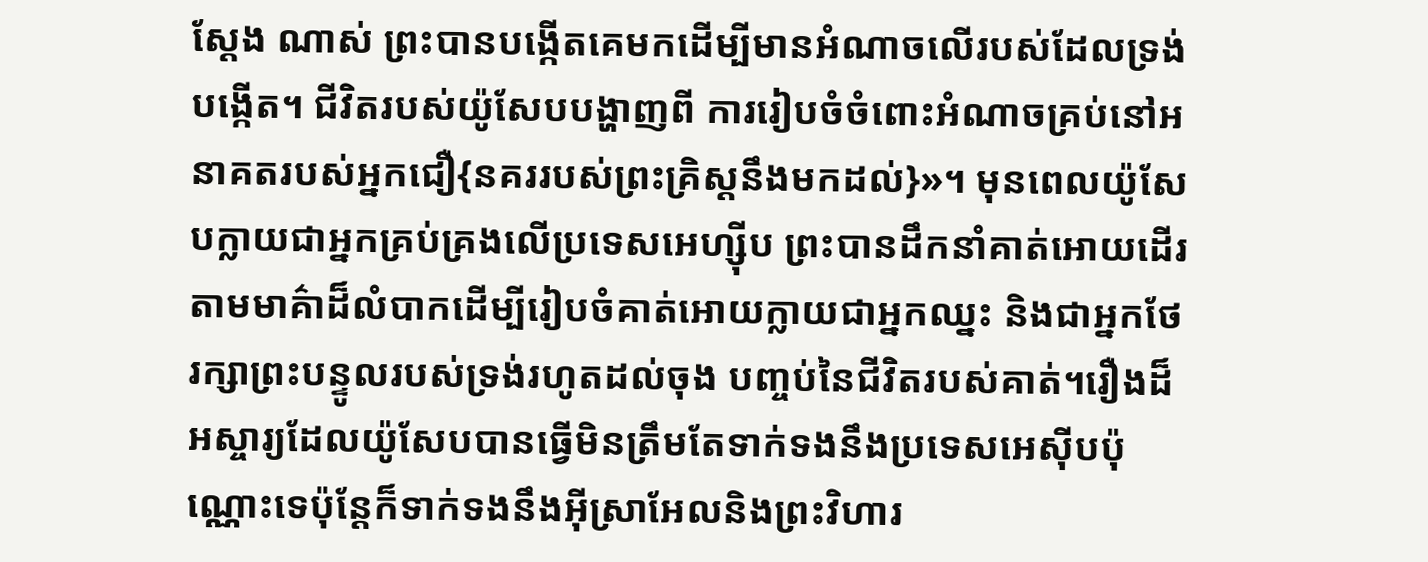ស្ដែង ណាស់ ព្រះបានបង្កើតគេមកដើម្បីមានអំណាចលើរបស់ដែលទ្រង់បង្កើត។ ជីវិតរបស់យ៉ូសែបបង្ហាញពី ការរៀបចំចំពោះអំណាចគ្រប់នៅអនាគតរបស់អ្នកជឿ{នគររបស់ព្រះគ្រិស្ដនឹងមកដល់}»។ មុនពេលយ៉ូសែបក្លាយជាអ្នកគ្រប់គ្រងលើប្រទេសអេហ្ស៊ីប ព្រះបានដឹកនាំគាត់អោយដើរតាមមាគ៌ាដ៏លំបាកដើម្បីរៀបចំគាត់អោយក្លាយជាអ្នកឈ្នះ និងជាអ្នកថែរក្សាព្រះបន្ទូលរបស់ទ្រង់រហូតដល់ចុង បញ្ចប់នៃជីវិតរបស់គាត់។រឿងដ៏អស្ចារ្យដែលយ៉ូសែបបានធ្វើមិនត្រឹមតែទាក់ទងនឹងប្រទេសអេស៊ីបប៉ុណ្ណោះទេប៉ុន្តែក៏ទាក់ទងនឹងអ៊ីស្រាអែលនិងព្រះវិហារ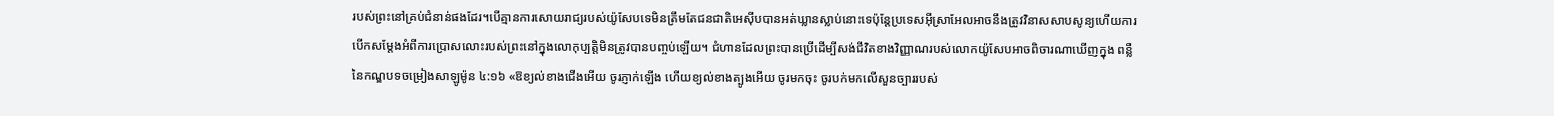របស់ព្រះនៅគ្រប់ជំនាន់ផងដែរ។បើគ្មានការសោយរាជ្យរបស់យ៉ូសែបទេមិនត្រឹមតែជនជាតិអេស៊ីបបានអត់ឃ្លានស្លាប់នោះទេប៉ុន្តែប្រទេសអ៊ីស្រាអែលអាចនឹងត្រូវវិនាសសាបសូន្យហើយការបើកសម្តែងអំពីការប្រោសលោះរបស់ព្រះនៅក្នុងលោកុប្បត្តិមិនត្រូវបានបញ្ចប់ឡើយ។ ជំហានដែលព្រះបានប្រើដើម្បីសង់ជីវិតខាងវិញ្ញាណរបស់លោកយ៉ូសែបអាចពិចារណាឃើញក្នុង ពន្លឺនៃកណ្ឌបទចម្រៀងសាឡូម៉ូន ៤:១៦ «ឱខ្យល់ខាងជើងអើយ ចូរភ្ញាក់ឡើង ហើយខ្យល់ខាងត្បូងអើយ ចូរមកចុះ ចូរបក់មកលើសួនច្បាររបស់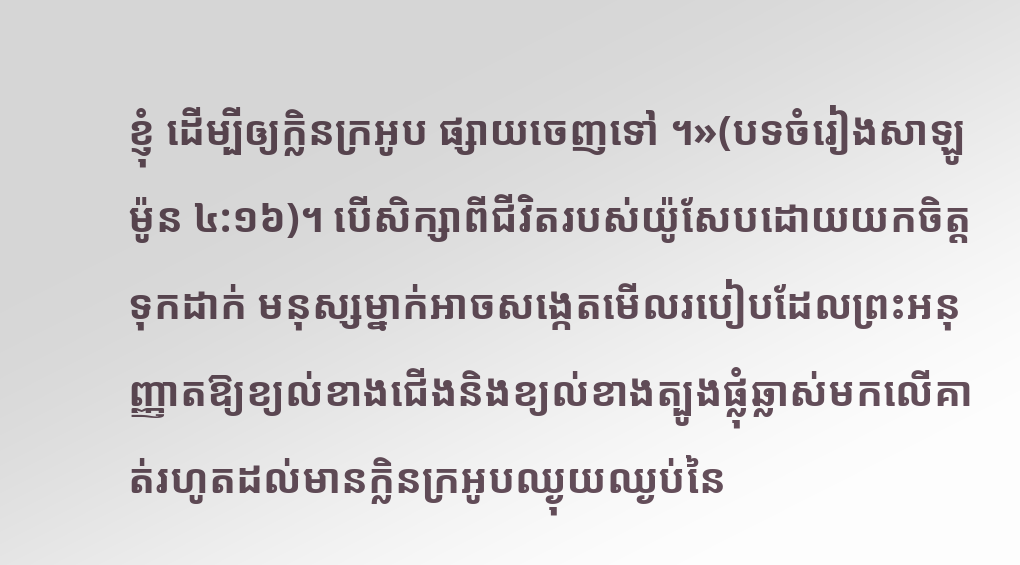ខ្ញុំ ដើម្បីឲ្យក្លិនក្រអូប ផ្សាយចេញទៅ ។»(បទចំរៀងសាឡូម៉ូន ៤:១៦)។ បើសិក្សាពីជីវិតរបស់យ៉ូសែបដោយយកចិត្តទុកដាក់ មនុស្សម្នាក់អាចសង្កេតមើលរបៀបដែលព្រះអនុញ្ញាតឱ្យខ្យល់ខាងជើងនិងខ្យល់ខាងត្បូងផ្លុំឆ្លាស់មកលើគាត់រហូតដល់មានក្លិនក្រអូបឈ្ងុយឈ្ងប់នៃ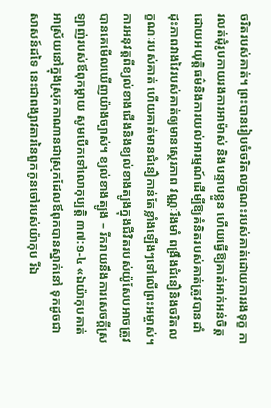ចរិតរបស់គាត់។ ព្រះបានរៀបចំចរិតលក្ខណះរបស់គាត់ដោយការរងទុក្ខ ការលត់ដុំរូបកាយរងការអាម៉ាស់ និងបន្ទាបខ្លួន ហើយធ្វើឱ្យគាត់អាក់អន់ចិត្តដោយអយុត្តិធម៌និងការយល់អារម្មណ៍ដើម្បីឱ្យគំនិតរបស់គាត់ត្រូវបានដាំដុះភាពវាងវៃរបស់គាត់ឲ្យមានស្ថេរភាព វណ្ណៈរឹងមាំ ពង្រឹងជំនឿនិងចរិតលក្ខណៈរបស់គាត់ ហើយគាត់មានជំនឿកាន់តែខ្លាំងឡើងៗទៅលើព្រះអម្ចាស់។ ការអនុវត្ដពីខ្យល់ខាងជើងនិងខ្យល់ខាងត្បូងក្នុងជីវិតរបស់យ៉ូសែបអាចត្រូវបានគេមើលឃើញយ៉ាងច្បាស់។ ខ្យល់ខាងត្បូង – រីករាយនឹងការសេចក្ដីស្រឡាញ់របស់ឪពុកម្ដាយ សូមបើកទៅលោកុប្បត្ដិ ៣៧:១-៤ «ឯយ៉ាកុបគាត់អាស្រ័យនៅក្នុងស្រុកកាណានជាស្រុកដែលឪពុកបានស្នាក់នៅ ទុកដូចជាសាសន៍ដទៃ នេះជាពង្សាវតារនៃពួកកូនចៅរបស់យ៉ាកុប រីឯ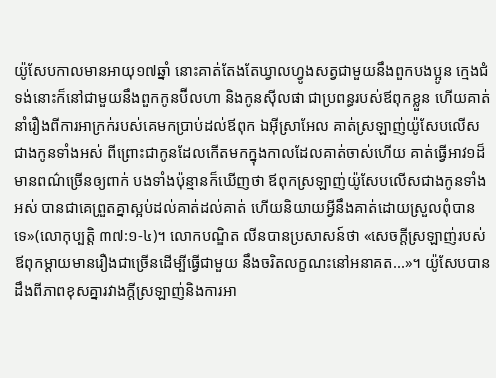យ៉ូសែបកាលមានអាយុ១៧ឆ្នាំ នោះគាត់តែងតែឃ្វាលហ្វូងសត្វជាមួយនឹងពួកបងប្អូន ក្មេងជំទង់នោះក៏នៅជាមួយនឹងពួកកូនប៊ីលហា និងកូនស៊ីលផា ជាប្រពន្ធរបស់ឪពុកខ្លួន ហើយគាត់នាំរឿងពីការអាក្រក់របស់គេមកប្រាប់ដល់ឪពុក ឯអ៊ីស្រាអែល គាត់ស្រឡាញ់យ៉ូសែបលើសជាងកូនទាំងអស់ ពីព្រោះជាកូនដែលកើតមកក្នុងកាលដែលគាត់ចាស់ហើយ គាត់ធ្វើអាវ១ដ៏មានពណ៌ច្រើនឲ្យពាក់ បងទាំងប៉ុន្មានក៏ឃើញថា ឪពុកស្រឡាញ់យ៉ូសែបលើសជាងកូនទាំងអស់ បានជាគេព្រួតគ្នាស្អប់ដល់គាត់ដល់គាត់ ហើយនិយាយអ្វីនឹងគាត់ដោយស្រួលពុំបានទេ»(លោកុប្បត្ដិ ៣៧:១-៤)។ លោកបណ្ឌិត លីនបានប្រសាសន៍ថា «សេចក្ដីស្រឡាញ់របស់ឪពុកម្ដាយមានរឿងជាច្រើនដើម្បីធ្វើជាមួយ នឹងចរិតលក្ខណះនៅអនាគត...»។ យ៉ូសែបបានដឹងពីភាពខុសគ្នារវាងក្ដីស្រឡាញ់និងការអា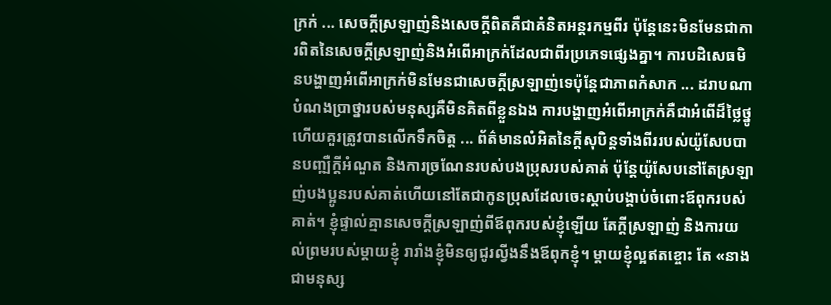ក្រក់ ... សេចក្តីស្រឡាញ់និងសេចក្តីពិតគឺជាគំនិតអន្តរកម្មពីរ ប៉ុន្តែនេះមិនមែនជាការពិតនៃសេចក្តីស្រឡាញ់និងអំពើអាក្រក់ដែលជាពីរប្រភេទផ្សេងគ្នា។ ការបដិសេធមិនបង្ហាញអំពើអាក្រក់មិនមែនជាសេចក្តីស្រឡាញ់ទេប៉ុន្តែជាភាពកំសាក ... ដរាបណាបំណងប្រាថ្នារបស់មនុស្សគឺមិនគិតពីខ្លួនឯង ការបង្ហាញអំពើអាក្រក់គឺជាអំពើដ៏ថ្លៃថ្នូហើយគួរត្រូវបានលើកទឹកចិត្ត ... ព័ត៌មានលំអិតនៃក្តីសុបិន្តទាំងពីររបស់យ៉ូសែបបានបញ្ឍឺក្ដីអំណួត និងការច្រណែនរបស់បងប្រុសរបស់គាត់ ប៉ុន្តែយ៉ូសែបនៅតែស្រឡាញ់បងប្អូនរបស់គាត់ហើយនៅតែជាកូនប្រុសដែលចេះស្តាប់បង្គាប់ចំពោះឪពុករបស់គាត់។ ខ្ញុំផ្ទាល់គ្មានសេចក្ដីស្រឡាញ់ពីឪពុករបស់ខ្ញុំឡើយ តែក្ដីស្រឡាញ់ និងការយល់ព្រមរបស់ម្ដាយខ្ញុំ រារាំងខ្ញុំមិនឲ្យជូរល្វីងនឹងឪពុកខ្ញុំ។ ម្ដាយខ្ញុំល្អឥតខ្ចោះ តែ «នាងជាមនុស្ស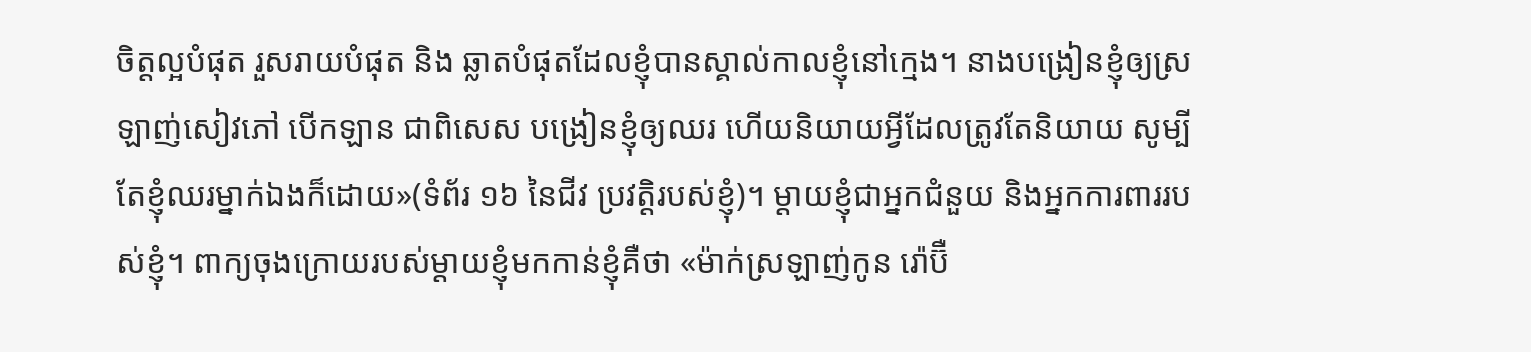ចិត្ដល្អបំផុត រួសរាយបំផុត និង ឆ្លាតបំផុតដែលខ្ញុំបានស្គាល់កាលខ្ញុំនៅក្មេង។ នាងបង្រៀនខ្ញុំឲ្យស្រឡាញ់សៀវភៅ បើកឡាន ជាពិសេស បង្រៀនខ្ញុំឲ្យឈរ ហើយនិយាយអ្វីដែលត្រូវតែនិយាយ សូម្បីតែខ្ញុំឈរម្នាក់ឯងក៏ដោយ»(ទំព័រ ១៦ នៃជីវ ប្រវត្ដិរបស់ខ្ញុំ)។ ម្ដាយខ្ញុំជាអ្នកជំនួយ និងអ្នកការពាររបស់ខ្ញុំ។ ពាក្យចុងក្រោយរបស់ម្ដាយខ្ញុំមកកាន់ខ្ញុំគឺថា «ម៉ាក់ស្រឡាញ់កូន រ៉ោប៊ឺ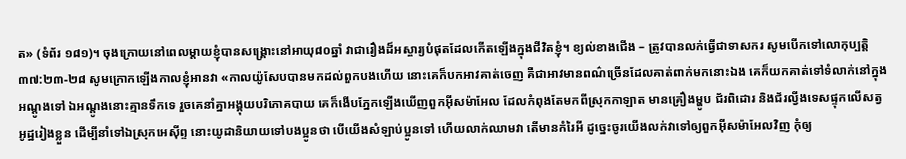ត» (ទំព័រ ១៨១)។ ចុងក្រោយនៅពេលម្ដាយខ្ញុំបានសង្រ្គោះនៅអាយុ៨០ឆ្នាំ វាជារឿងដ៏អស្ចារ្យបំផុតដែលកើតឡើងក្នុងជីវិតខ្ញុំ។ ខ្យល់ខាងជើង – ត្រូវបានលក់ធ្វើជាទាសករ សូមបើកទៅលោកុប្បត្ដិ ៣៧:២៣-២៨ សូមក្រោកឡើងកាលខ្ញុំអានវា «កាលយ៉ូសែបបានមកដល់ពួកបងហើយ នោះគេក៏បកអាវគាត់ចេញ គឺជាអាវមានពណ៌ច្រើនដែលគាត់ពាក់មកនោះឯង គេក៏យកគាត់ទៅទំលាក់នៅក្នុងអណ្តូងទៅ ឯអណ្តូងនោះគ្មានទឹកទេ រួចគេនាំគ្នាអង្គុយបរិភោគបាយ គេក៏ងើបភ្នែកឡើងឃើញពួកអ៊ីសម៉ាអែល ដែលកំពុងតែមកពីស្រុកកាឡាត មានគ្រឿងម្ហូប ជ័រពិដោរ និងជ័រល្វីងទេសផ្ទុកលើសត្វអូដ្ឋរៀងខ្លួន ដើម្បីនាំទៅឯស្រុកអេស៊ីព្ទ នោះយូដានិយាយទៅបងប្អូនថា បើយើងសំឡាប់ប្អូនទៅ ហើយលាក់ឈាមវា តើមានកំរៃអី ដូច្នេះចូរយើងលក់វាទៅឲ្យពួកអ៊ីសម៉ាអែលវិញ កុំឲ្យ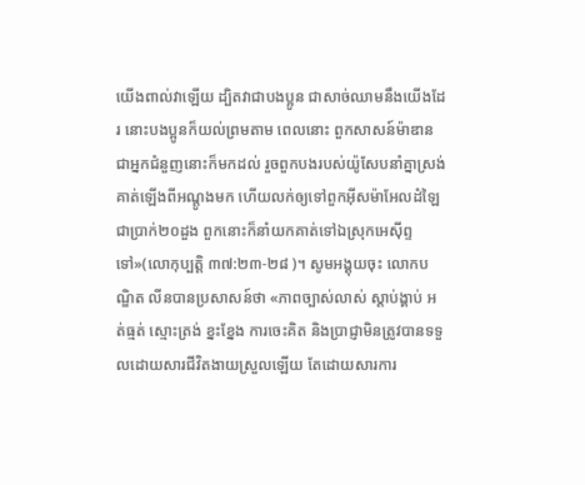យើងពាល់វាឡើយ ដ្បិតវាជាបងប្អូន ជាសាច់ឈាមនឹងយើងដែរ នោះបងប្អូនក៏យល់ព្រមតាម ពេលនោះ ពួកសាសន៍ម៉ាឌានជាអ្នកជំនួញនោះក៏មកដល់ រួចពួកបងរបស់យ៉ូសែបនាំគ្នាស្រង់គាត់ឡើងពីអណ្តូងមក ហើយលក់ឲ្យទៅពួកអ៊ីសម៉ាអែលដំឡៃជាប្រាក់២០ដួង ពួកនោះក៏នាំយកគាត់ទៅឯស្រុកអេស៊ីព្ទទៅ»(លោកុប្បត្ដិ ៣៧:២៣-២៨ )។ សូមអង្គុយចុះ លោកបណ្ឌិត លីនបានប្រសាសន៍ថា «ភាពច្បាស់លាស់ ស្ដាប់ង្គាប់ អត់ធ្មត់ ស្មោះត្រង់ ខ្នះខ្នែង ការចេះគិត និងប្រាជ្ញាមិនត្រូវបានទទួលដោយសារជីវិតងាយស្រួលឡើយ តែដោយសារការ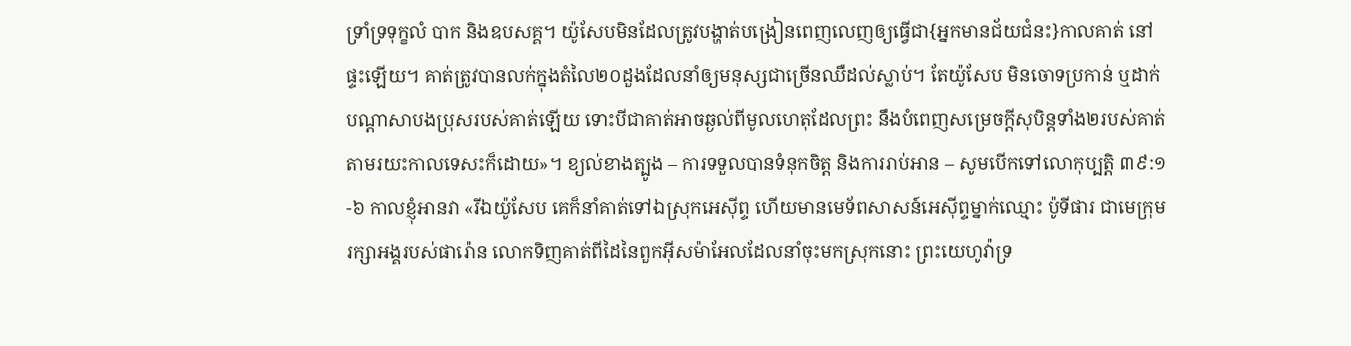ទ្រាំទ្រទុក្ខលំ បាក និងឧបសគ្គ។ យ៉ូសែបមិនដែលត្រូវបង្ហាត់បង្រៀនពេញលេញឲ្យធ្វើជា{អ្នកមានជ័យជំនះ}កាលគាត់ នៅផ្ទះឡើយ។ គាត់ត្រូវបានលក់ក្នុងតំលៃ២០ដួងដែលនាំឲ្យមនុស្សជាច្រើនឈឺដល់ស្លាប់។ តែយ៉ូសែប មិនចោទប្រកាន់ ឬដាក់បណ្ដាសាបងប្រុសរបស់គាត់ឡើយ ទោះបីជាគាត់អាចឆ្ងល់ពីមូលហេតុដែលព្រះ នឹងបំពេញសម្រេចក្ដីសុបិន្ដទាំង២របស់គាត់តាមរយះកាលទេសះក៏ដោយ»។ ខ្យល់ខាងត្បូង – ការទទួលបានទំនុកចិត្ដ និងការរាប់អាន – សូមបើកទៅលោកុប្បត្ដិ ៣៩:១-៦ កាលខ្ញុំអានវា «រីឯយ៉ូសែប គេក៏នាំគាត់ទៅឯស្រុកអេស៊ីព្ទ ហើយមានមេទ័ពសាសន៍អេស៊ីព្ទម្នាក់ឈ្មោះ ប៉ូទីផារ ជាមេក្រុមរក្សាអង្គរបស់ផារ៉ោន លោកទិញគាត់ពីដៃនៃពួកអ៊ីសម៉ាអែលដែលនាំចុះមកស្រុកនោះ ព្រះយេហូវ៉ាទ្រ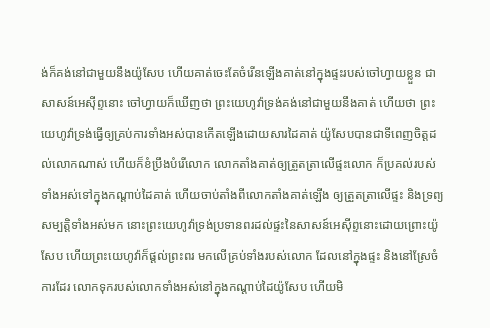ង់ក៏គង់នៅជាមួយនឹងយ៉ូសែប ហើយគាត់ចេះតែចំរើនឡើងគាត់នៅក្នុងផ្ទះរបស់ចៅហ្វាយខ្លួន ជាសាសន៍អេស៊ីព្ទនោះ ចៅហ្វាយក៏ឃើញថា ព្រះយេហូវ៉ាទ្រង់គង់នៅជាមួយនឹងគាត់ ហើយថា ព្រះយេហូវ៉ាទ្រង់ធ្វើឲ្យគ្រប់ការទាំងអស់បានកើតឡើងដោយសារដៃគាត់ យ៉ូសែបបានជាទីពេញចិត្តដល់លោកណាស់ ហើយក៏ខំប្រឹងបំរើលោក លោកតាំងគាត់ឲ្យត្រួតត្រាលើផ្ទះលោក ក៏ប្រគល់របស់ទាំងអស់ទៅក្នុងកណ្តាប់ដៃគាត់ ហើយចាប់តាំងពីលោកតាំងគាត់ឡើង ឲ្យត្រួតត្រាលើផ្ទះ និងទ្រព្យសម្បត្តិទាំងអស់មក នោះព្រះយេហូវ៉ាទ្រង់ប្រទានពរដល់ផ្ទះនៃសាសន៍អេស៊ីព្ទនោះដោយព្រោះយ៉ូសែប ហើយព្រះយេហូវ៉ាក៏ផ្តល់ព្រះពរ មកលើគ្រប់ទាំងរបស់លោក ដែលនៅក្នុងផ្ទះ និងនៅស្រែចំការដែរ លោកទុករបស់លោកទាំងអស់នៅក្នុងកណ្តាប់ដៃយ៉ូសែប ហើយមិ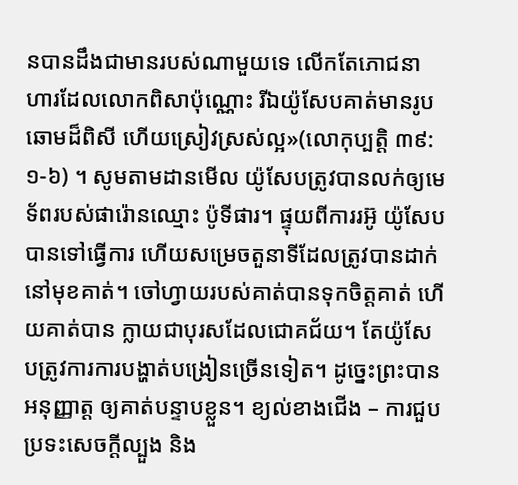នបានដឹងជាមានរបស់ណាមួយទេ លើកតែភោជនាហារដែលលោកពិសាប៉ុណ្ណោះ រីឯយ៉ូសែបគាត់មានរូបឆោមដ៏ពិសី ហើយស្រៀវស្រស់ល្អ»(លោកុប្បត្ដិ ៣៩:១-៦) ។ សូមតាមដានមើល យ៉ូសែបត្រូវបានលក់ឲ្យមេទ័ពរបស់ផារ៉ោនឈ្មោះ ប៉ូទីផារ។ ផ្ទុយពីការរអ៊ូ យ៉ូសែបបានទៅធ្វើការ ហើយសម្រេចតួនាទីដែលត្រូវបានដាក់នៅមុខគាត់។ ចៅហ្វាយរបស់គាត់បានទុកចិត្ដគាត់ ហើយគាត់បាន ក្លាយជាបុរសដែលជោគជ័យ។ តែយ៉ូសែបត្រូវការការបង្ហាត់បង្រៀនច្រើនទៀត។ ដូច្នេះព្រះបានអនុញ្ញាត្ដ ឲ្យគាត់បន្ទាបខ្លួន។ ខ្យល់ខាងជើង – ការជួបប្រទះសេចក្ដីល្បួង និង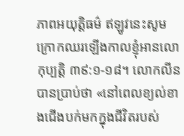ភាពអយុត្ដិធម៌ ឥឡូវនេះសូមក្រោកឈរឡើងកាលខ្ញុំអានលោកុប្បត្ដិ ៣៩:១-១៨។ លោកលីនបានប្រាប់ថា «នៅពេលខ្យល់ខាងជើងបក់មកក្នុងជីវិតរបស់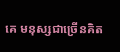គេ មនុស្សជាច្រើនគិត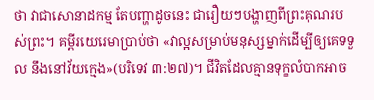ថា វាជាសោនាដកម្ម តែបញ្ហាដូចនេះ ជារឿយៗបង្ហាញពីព្រះគុណរបស់ព្រះ។ គម្ពីរយេរេមាប្រាប់ថា «វាល្អសម្រាប់មនុស្សម្នាក់ដើម្បីឲ្យគេទទួល នឹងនៅវ័យក្មេង»(បរិទេវ ៣:២៧)។ ជីវិតដែលគ្មានទុក្ខលំបាកអាច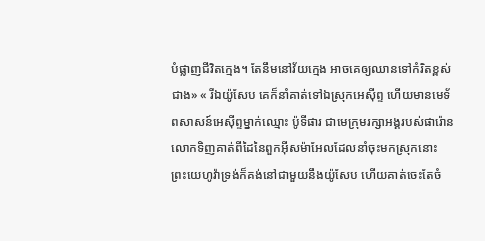បំផ្លាញជីវិតក្មេង។ តែនឹមនៅវ័យក្មេង អាចគេឲ្យឈានទៅកំរិតខ្ពស់ជាង» « រីឯយ៉ូសែប គេក៏នាំគាត់ទៅឯស្រុកអេស៊ីព្ទ ហើយមានមេទ័ពសាសន៍អេស៊ីព្ទម្នាក់ឈ្មោះ ប៉ូទីផារ ជាមេក្រុមរក្សាអង្គរបស់ផារ៉ោន លោកទិញគាត់ពីដៃនៃពួកអ៊ីសម៉ាអែលដែលនាំចុះមកស្រុកនោះ ព្រះយេហូវ៉ាទ្រង់ក៏គង់នៅជាមួយនឹងយ៉ូសែប ហើយគាត់ចេះតែចំ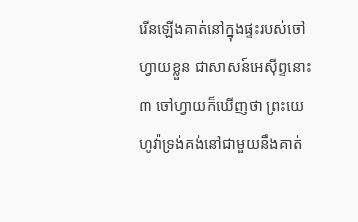រើនឡើងគាត់នៅក្នុងផ្ទះរបស់ចៅហ្វាយខ្លួន ជាសាសន៍អេស៊ីព្ទនោះ ៣ ចៅហ្វាយក៏ឃើញថា ព្រះយេហូវ៉ាទ្រង់គង់នៅជាមួយនឹងគាត់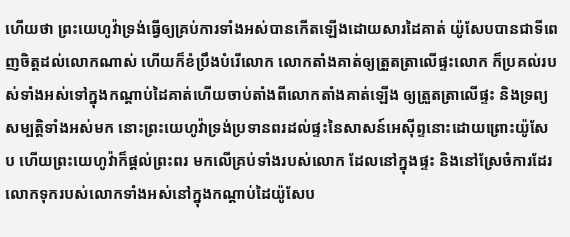ហើយថា ព្រះយេហូវ៉ាទ្រង់ធ្វើឲ្យគ្រប់ការទាំងអស់បានកើតឡើងដោយសារដៃគាត់ យ៉ូសែបបានជាទីពេញចិត្តដល់លោកណាស់ ហើយក៏ខំប្រឹងបំរើលោក លោកតាំងគាត់ឲ្យត្រួតត្រាលើផ្ទះលោក ក៏ប្រគល់របស់ទាំងអស់ទៅក្នុងកណ្តាប់ដៃគាត់ហើយចាប់តាំងពីលោកតាំងគាត់ឡើង ឲ្យត្រួតត្រាលើផ្ទះ និងទ្រព្យសម្បត្តិទាំងអស់មក នោះព្រះយេហូវ៉ាទ្រង់ប្រទានពរដល់ផ្ទះនៃសាសន៍អេស៊ីព្ទនោះដោយព្រោះយ៉ូសែប ហើយព្រះយេហូវ៉ាក៏ផ្តល់ព្រះពរ មកលើគ្រប់ទាំងរបស់លោក ដែលនៅក្នុងផ្ទះ និងនៅស្រែចំការដែរ លោកទុករបស់លោកទាំងអស់នៅក្នុងកណ្តាប់ដៃយ៉ូសែប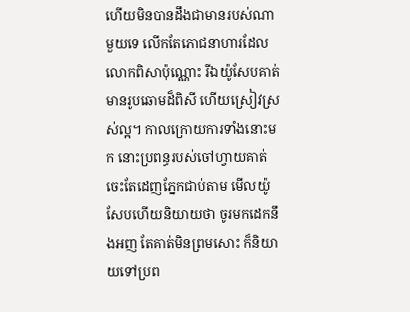ហើយមិនបានដឹងជាមានរបស់ណាមួយទេ លើកតែភោជនាហារដែលលោកពិសាប៉ុណ្ណោះ រីឯយ៉ូសែបគាត់មានរូបឆោមដ៏ពិសី ហើយស្រៀវស្រស់ល្អ។ កាលក្រោយការទាំងនោះមក នោះប្រពន្ធរបស់ចៅហ្វាយគាត់ ចេះតែដេញភ្នែកជាប់តាម មើលយ៉ូសែបហើយនិយាយថា ចូរមកដេកនឹងអញ តែគាត់មិនព្រមសោះ ក៏និយាយទៅប្រព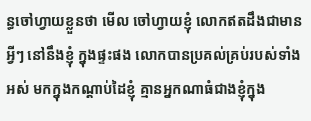ន្ធចៅហ្វាយខ្លួនថា មើល ចៅហ្វាយខ្ញុំ លោកឥតដឹងជាមានអ្វីៗ នៅនឹងខ្ញុំ ក្នុងផ្ទះផង លោកបានប្រគល់គ្រប់របស់ទាំងអស់ មកក្នុងកណ្តាប់ដៃខ្ញុំ គ្មានអ្នកណាធំជាងខ្ញុំក្នុង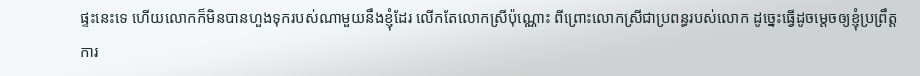ផ្ទះនេះទេ ហើយលោកក៏មិនបានហួងទុករបស់ណាមួយនឹងខ្ញុំដែរ លើកតែលោកស្រីប៉ុណ្ណោះ ពីព្រោះលោកស្រីជាប្រពន្ធរបស់លោក ដូច្នេះធ្វើដូចម្តេចឲ្យខ្ញុំប្រព្រឹត្តការ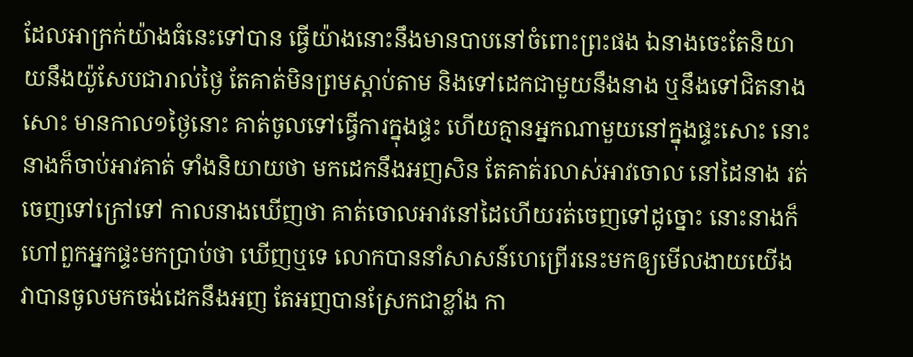ដែលអាក្រក់យ៉ាងធំនេះទៅបាន ធ្វើយ៉ាងនោះនឹងមានបាបនៅចំពោះព្រះផង ឯនាងចេះតែនិយាយនឹងយ៉ូសែបជារាល់ថ្ងៃ តែគាត់មិនព្រមស្តាប់តាម និងទៅដេកជាមួយនឹងនាង ឬនឹងទៅជិតនាងសោះ មានកាល១ថ្ងៃនោះ គាត់ចូលទៅធ្វើការក្នុងផ្ទះ ហើយគ្មានអ្នកណាមួយនៅក្នុងផ្ទះសោះ នោះនាងក៏ចាប់អាវគាត់ ទាំងនិយាយថា មកដេកនឹងអញសិន តែគាត់រលាស់អាវចោល នៅដៃនាង រត់ចេញទៅក្រៅទៅ កាលនាងឃើញថា គាត់ចោលអាវនៅដៃហើយរត់ចេញទៅដូច្នោះ នោះនាងក៏ហៅពួកអ្នកផ្ទះមកប្រាប់ថា ឃើញឬទេ លោកបាននាំសាសន៍ហេព្រើរនេះមកឲ្យមើលងាយយើង វាបានចូលមកចង់ដេកនឹងអញ តែអញបានស្រែកជាខ្លាំង កា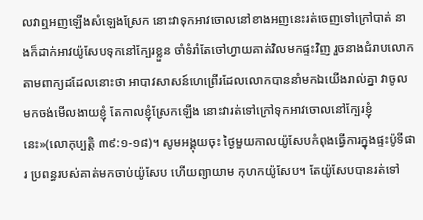លវាឮអញឡើងសំឡេងស្រែក នោះវាទុកអាវចោលនៅខាងអញនេះរត់ចេញទៅក្រៅបាត់ នាងក៏ដាក់អាវយ៉ូសែបទុកនៅក្បែរខ្លួន ចាំទំរាំតែចៅហ្វាយគាត់វិលមកផ្ទះវិញ រួចនាងជំរាបលោកតាមពាក្យដដែលនោះថា អាបាវសាសន៍ហេព្រើរដែលលោកបាននាំមកឯយើងរាល់គ្នា វាចូលមកចង់មើលងាយខ្ញុំ តែកាលខ្ញុំស្រែកឡើង នោះវារត់ទៅក្រៅទុកអាវចោលនៅក្បែរខ្ញុំនេះ»(លោកុប្បត្ដិ ៣៩:១-១៨)។ សូមអង្គុយចុះ ថ្ងៃមួយកាលយ៉ូសែបកំពុងធ្វើការក្នុងផ្ទះប៉ូទីផារ ប្រពន្ធរបស់គាត់មកចាប់យ៉ូសែប ហើយព្យាយាម កុហកយ៉ូសែប។ តែយ៉ូសែបបានរត់ទៅ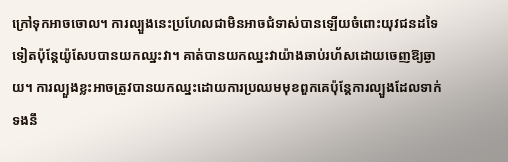ក្រៅទុកអាចចោល។ ការល្បួងនេះប្រហែលជាមិនអាចជំទាស់បានឡើយចំពោះយុវជនដទៃទៀតប៉ុន្តែយ៉ូសែបបានយកឈ្នះវា។ គាត់បានយកឈ្នះវាយ៉ាងឆាប់រហ័សដោយចេញឱ្យឆ្ងាយ។ ការល្បួងខ្លះអាចត្រូវបានយកឈ្នះដោយការប្រឈមមុខពួកគេប៉ុន្តែការល្បួងដែលទាក់ទងនឹ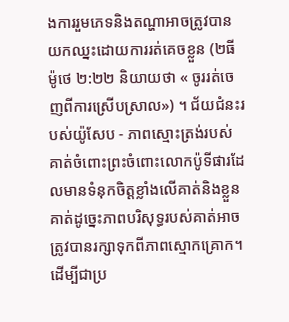ងការរួមភេទនិងតណ្ហាអាចត្រូវបានយកឈ្នះដោយការរត់គេចខ្លួន (២ធីម៉ូថេ ២:២២ និយាយថា « ចូររត់ចេញពីការស្រើបស្រាល») ។ ជ័យជំនះរបស់យ៉ូសែប - ភាពស្មោះត្រង់របស់គាត់ចំពោះព្រះចំពោះលោកប៉ូទីផារដែលមានទំនុកចិត្តខ្លាំងលើគាត់និងខ្លួនគាត់ដូច្នេះភាពបរិសុទ្ធរបស់គាត់អាចត្រូវបានរក្សាទុកពីភាពស្មោកគ្រោក។ ដើម្បីជាប្រ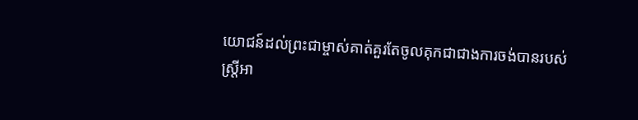យោជន៍ដល់ព្រះជាម្ចាស់គាត់គួរតែចូលគុកជាជាងការចង់បានរបស់ស្ត្រីអា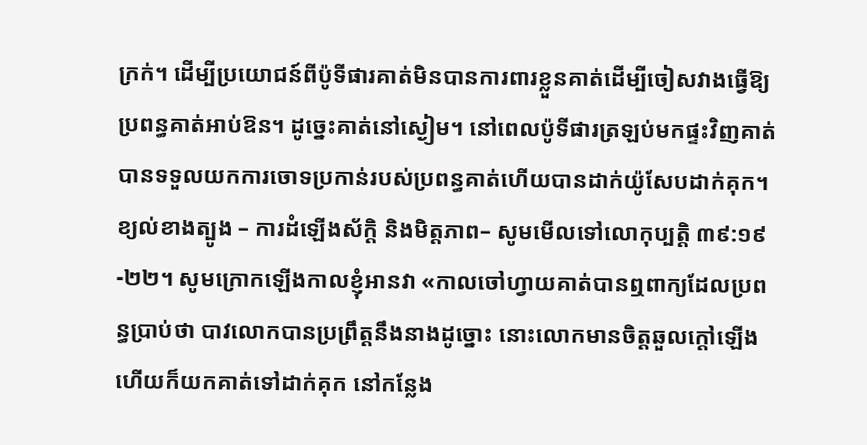ក្រក់។ ដើម្បីប្រយោជន៍ពីប៉ូទីផារគាត់មិនបានការពារខ្លួនគាត់ដើម្បីចៀសវាងធ្វើឱ្យប្រពន្ធគាត់អាប់ឱន។ ដូច្នេះគាត់នៅស្ងៀម។ នៅពេលប៉ូទីផារត្រឡប់មកផ្ទះវិញគាត់បានទទួលយកការចោទប្រកាន់របស់ប្រពន្ធគាត់ហើយបានដាក់យ៉ូសែបដាក់គុក។ ខ្យល់ខាងត្បូង – ការដំឡើងស័ក្ដិ និងមិត្ដភាព– សូមមើលទៅលោកុប្បត្ដិ ៣៩:១៩-២២។ សូមក្រោកឡើងកាលខ្ញុំអានវា «កាលចៅហ្វាយគាត់បានឮពាក្យដែលប្រពន្ធប្រាប់ថា បាវលោកបានប្រព្រឹត្តនឹងនាងដូច្នោះ នោះលោកមានចិត្តឆួលក្តៅឡើង ហើយក៏យកគាត់ទៅដាក់គុក នៅកន្លែង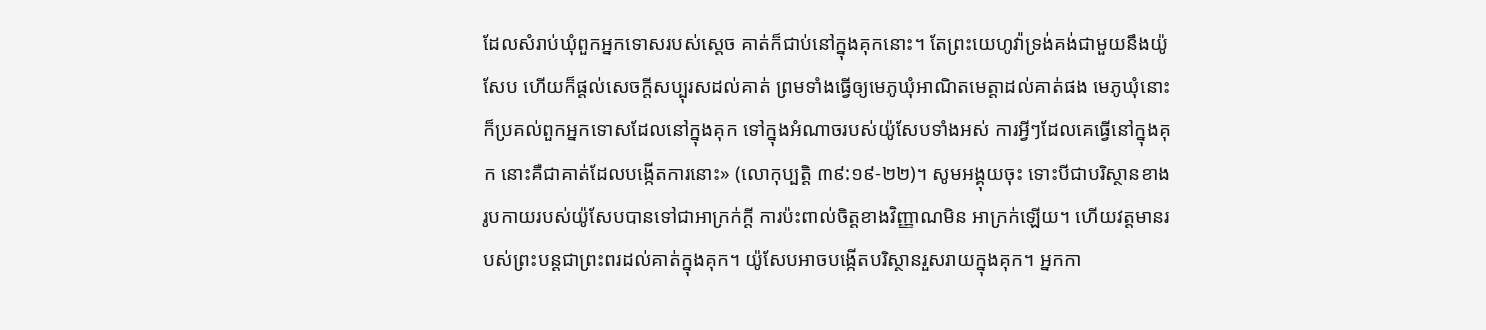ដែលសំរាប់ឃុំពួកអ្នកទោសរបស់ស្តេច គាត់ក៏ជាប់នៅក្នុងគុកនោះ។ តែព្រះយេហូវ៉ាទ្រង់គង់ជាមួយនឹងយ៉ូសែប ហើយក៏ផ្តល់សេចក្តីសប្បុរសដល់គាត់ ព្រមទាំងធ្វើឲ្យមេភូឃុំអាណិតមេត្តាដល់គាត់ផង មេភូឃុំនោះក៏ប្រគល់ពួកអ្នកទោសដែលនៅក្នុងគុក ទៅក្នុងអំណាចរបស់យ៉ូសែបទាំងអស់ ការអ្វីៗដែលគេធ្វើនៅក្នុងគុក នោះគឺជាគាត់ដែលបង្កើតការនោះ» (លោកុប្បត្ដិ ៣៩:១៩-២២)។ សូមអង្គុយចុះ ទោះបីជាបរិស្ថានខាងរូបកាយរបស់យ៉ូសែបបានទៅជាអាក្រក់ក្ដី ការប៉ះពាល់ចិត្ដខាងវិញ្ញាណមិន អាក្រក់ឡើយ។ ហើយវត្ដមានរបស់ព្រះបន្ដជាព្រះពរដល់គាត់ក្នុងគុក។ យ៉ូសែបអាចបង្កើតបរិស្ថានរួសរាយក្នុងគុក។ អ្នកកា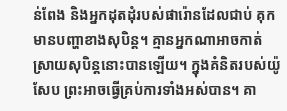ន់ពែង និងអ្នកដុតដុំរបស់ផារ៉ោនដែលជាប់ គុកមានបញ្ហាខាងសុបិន្ដ។ គ្មានអ្នកណាអាចកាត់ស្រាយសុបិន្ដនោះបានឡើយ។ ក្នុងគំនិតរបស់យ៉ូសែប ព្រះអាចធ្វើគ្រប់ការទាំងអស់បាន។ គា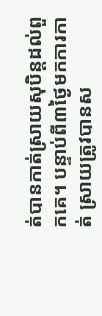ត់បានកាត់ស្រាយសុបិន្ដដល់ពួកគេ។ បន្ទាប់ពី៣ថ្ងៃមកការកាត់ ស្រាយត្រូវបានស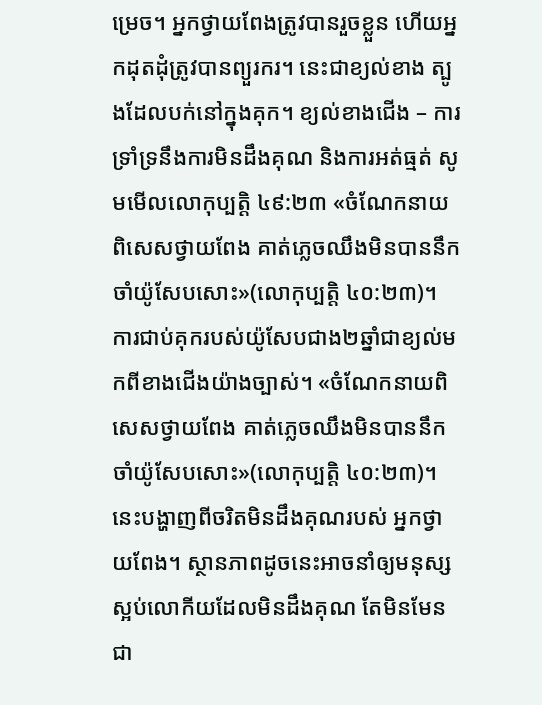ម្រេច។ អ្នកថ្វាយពែងត្រូវបានរួចខ្លួន ហើយអ្នកដុតដុំត្រូវបានព្យួរករ។ នេះជាខ្យល់ខាង ត្បូងដែលបក់នៅក្នុងគុក។ ខ្យល់ខាងជើង – ការទ្រាំទ្រនឹងការមិនដឹងគុណ និងការអត់ធ្មត់ សូមមើលលោកុប្បត្ដិ ៤៩:២៣ «ចំណែកនាយពិសេសថ្វាយពែង គាត់ភ្លេចឈឹងមិនបាននឹកចាំយ៉ូសែបសោះ»(លោកុប្បត្ដិ ៤០:២៣)។ ការជាប់គុករបស់យ៉ូសែបជាង២ឆ្នាំជាខ្យល់មកពីខាងជើងយ៉ាងច្បាស់។ «ចំណែកនាយពិសេសថ្វាយពែង គាត់ភ្លេចឈឹងមិនបាននឹកចាំយ៉ូសែបសោះ»(លោកុប្បត្ដិ ៤០:២៣)។ នេះបង្ហាញពីចរិតមិនដឹងគុណរបស់ អ្នកថ្វាយពែង។ ស្ថានភាពដូចនេះអាចនាំឲ្យមនុស្សស្អប់លោកីយដែលមិនដឹងគុណ តែមិនមែនជា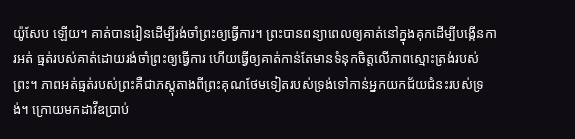យ៉ូសែប ឡើយ។ គាត់បានរៀនដើម្បីរង់ចាំព្រះឲ្យធ្វើការ។ ព្រះបានពន្យាពេលឲ្យគាត់នៅក្នុងគុកដើម្បីបង្កើនការអត់ ធ្មត់របស់គាត់ដោយរង់ចាំព្រះឲ្យធ្វើការ ហើយធ្វើឲ្យគាត់កាន់តែមានទំនុកចិត្ដលើភាពស្មោះត្រង់របស់ព្រះ។ ភាពអត់ធ្មត់របស់ព្រះគឺជាភស្ដុតាងពីព្រះគុណថែមទៀតរបស់ទ្រង់ទៅកាន់អ្នកយកជ័យជំនះរបស់ទ្រង់។ ក្រោយមកដាវីឌប្រាប់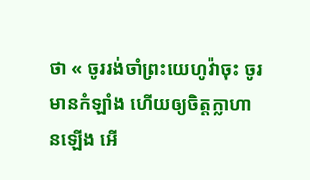ថា « ចូររង់ចាំព្រះយេហូវ៉ាចុះ ចូរមានកំឡាំង ហើយឲ្យចិត្តក្លាហានឡើង អើ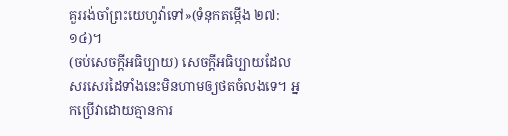គួររង់ចាំព្រះយេហូវ៉ាទៅ»(ទំនុកតម្កើង ២៧: ១៤)។
(ចប់សេចក្ដីអធិប្បាយ) សេចក្ដីអធិប្បាយដែលសរសេរដៃទាំងនេះមិនហាមឲ្យថតចំលងទេ។ អ្នកប្រើវាដោយគ្មានការ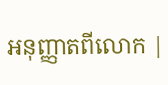អនុញ្ញាតពីលោក |